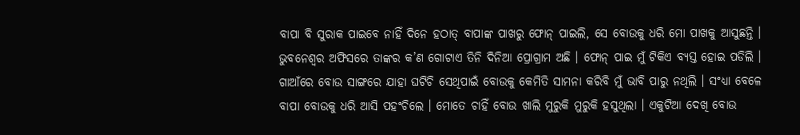ବାପା ବି ସୁରାକ ପାଇବେ ନାହିଁ ଦିନେ ହଠାତ୍ ବାପାଙ୍କ ପାଖରୁ ଫୋନ୍ ପାଇଲି, ସେ ବୋଉକୁ ଧରି ମୋ ପାଖକୁ ଆସୁଛନ୍ତି । ଭୁବନେଶ୍ୱର ଅଫିସରେ ତାଙ୍କର କ’ଣ ଗୋଟାଏ ତିନି ଦିନିଆ ପ୍ରୋଗ୍ରାମ ଅଛି । ଫୋନ୍ ପାଇ ମୁଁ ଟିକିଏ ବ୍ୟସ୍ତ ହୋଇ ପଡିଲି । ଗାଆଁରେ ବୋଉ ସାଙ୍ଗରେ ଯାହା ଘଟିଚି ସେଥିପାଇଁ ବୋଉକୁ କେମିତି ସାମନା କରିବି ମୁଁ ଭାବି ପାରୁ ନଥିଲି । ସଂଧ୍ୟା ବେଳେ ବାପା ବୋଉକୁ ଧରି ଆସି ପହଂଚିଲେ । ମୋତେ ଚାହିଁ ବୋଉ ଖାଲି ମୁରୁକି ମୁରୁକି ହସୁଥିଲା । ଏକୁଟିଆ ଦେଖି ବୋଉ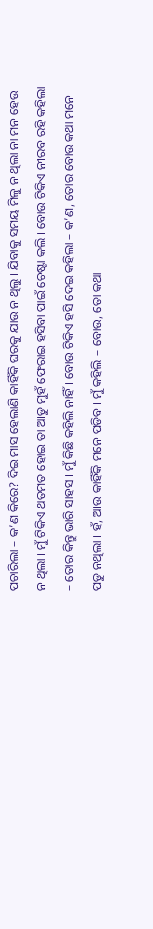ପଚାରିଲା – କ’ଣ କିରେ? ଦିଇ ମାସ ହେଲାଣି କାହିଁକି ଘରକୁ ଯାଉ ନ ଥିଲୁ । ଯିବାକୁ ସମୟ ମିଳୁ ନ ଥିଲା ନା ମନ ହେଉ ନ ଥିଲା । ମୁଁ ଟିକିଏ ଥତମତ ହୋଇ ତା ଆଡୁ ମୁହଁ ଫେରାଇ ହସିବା ପାଇଁ ଚେଷ୍ଟା କଲି । ବୋଉ ଟିକିଏ ନୀରବ ରହି କହିଲା – ତୋର କିନ୍ତୁ ଭାରି ସାହସ । ମୁଁ କିଛି କହିଲି ନାହିଁ । ବୋଉ ଟିକିଏ ହସି ଦେଇ କହିଲା – କ’ଣ, ତୋର ବୋଉ କଥା ମନେ ପଡୁ ନଥିଲା । ହଁ, ଆଉ କାହିଁକି ମନେ ପଡିବ । ମୁଁ କହିଲି – ବୋଉ, ତୋ କଥା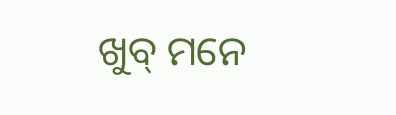ଖୁବ୍ ମନେ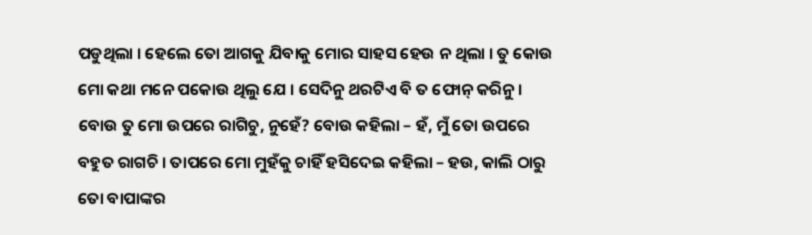ପଡୁଥିଲା । ହେଲେ ତୋ ଆଗକୁ ଯିବାକୁ ମୋର ସାହସ ହେଉ ନ ଥିଲା । ତୁ କୋଉ ମୋ କଥା ମନେ ପକୋଉ ଥିଲୁ ଯେ । ସେଦିନୁ ଥରଟିଏ ବି ତ ଫୋନ୍ କରିନୁ । ବୋଉ ତୁ ମୋ ଉପରେ ରାଗିଚୁ, ନୁହେଁ? ବୋଉ କହିଲା – ହଁ, ମୁଁ ତୋ ଉପରେ ବହୁତ ରାଗଚି । ତାପରେ ମୋ ମୁହଁକୁ ଚାହିଁ ହସିଦେଇ କହିଲା – ହଉ, କାଲି ଠାରୁ ତୋ ବାପାଙ୍କର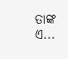ତାଙ୍କ ଏ...